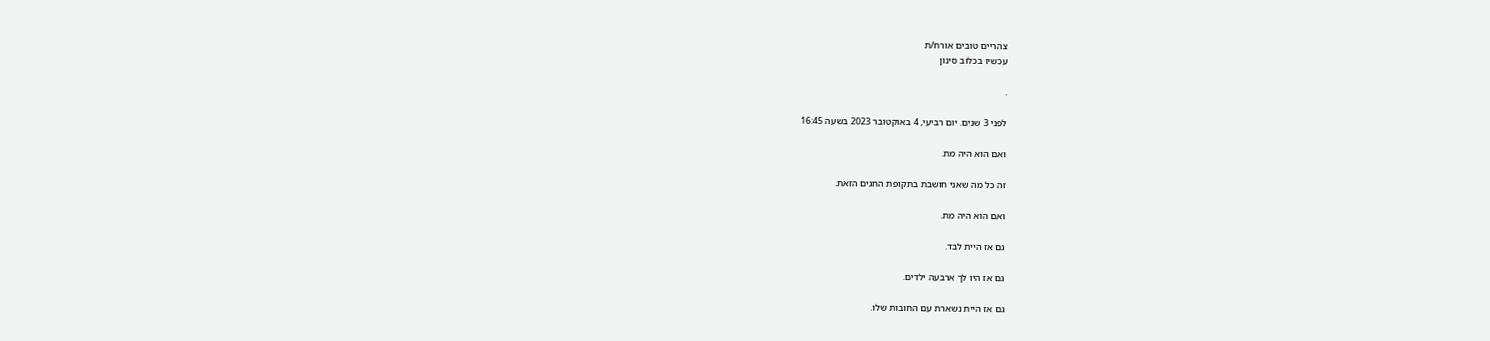צהריים טובים אורח/ת
עכשיו בכלוב סינון

.

לפני 3 שנים. יום רביעי, 4 באוקטובר 2023 בשעה 16:45

ואם הוא היה מת.

זה כל מה שאני חושבת בתקופת החגים הזאת.

ואם הוא היה מת.

גם אז היית לבד.

גם אז היו לך ארבעה ילדים.

גם אז היית נשארת עם החובות שלו.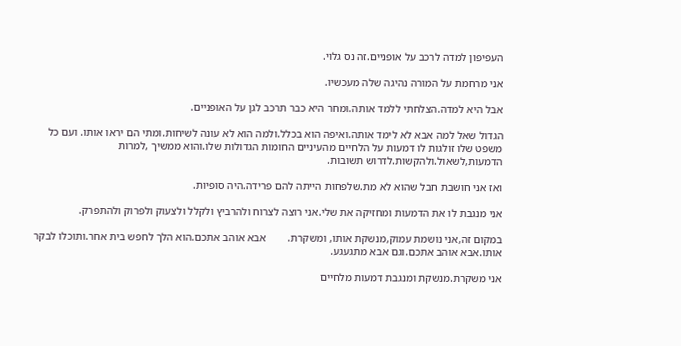העפיפון למדה לרכב על אופניים.זה נס גלוי.

אני מרחמת על המורה נהיגה שלה מעכשיו.

אבל היא למדה.הצלחתי ללמד אותה.ומחר היא כבר תרכב לגן על האופניים.

הגדול שאל למה אבא לא לימד אותה.ואיפה הוא בכלל.ולמה הוא לא עונה לשיחות.ומתי הם יראו אותו. ועם כל משפט שלו זולגות לו דמעות על הלחיים מהעיניים החומות הגדולות שלו.והוא ממשיך ,למרות הדמעות,לשאול.ולהקשות.לדרוש תשובות.

ואז אני חושבת חבל שהוא לא מת.שלפחות הייתה להם פרידה.היה סופיות.

אני מנגבת לו את הדמעות ומחזיקה את שלי.אני רוצה לצרוח ולהרביץ ולקלל ולצעוק ולפרוק ולהתפרק.

במקום זה,אני נושמת עמוק,מנשקת אותו, ומשקרת.        אבא אוהב אתכם.הוא הלך לחפש בית אחר.ותוכלו לבקר אותו.אבא אוהב אתכם.וגם אבא מתגעגע.

אני משקרת.מנשקת ומנגבת דמעות מלחיים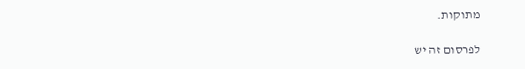מתוקות.

לפרסום זה יש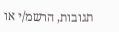תגובות, הרשמ/י או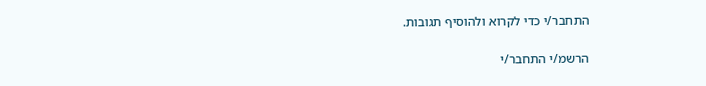התחבר/י כדי לקרוא ולהוסיף תגובות.

הרשמ/י התחבר/י